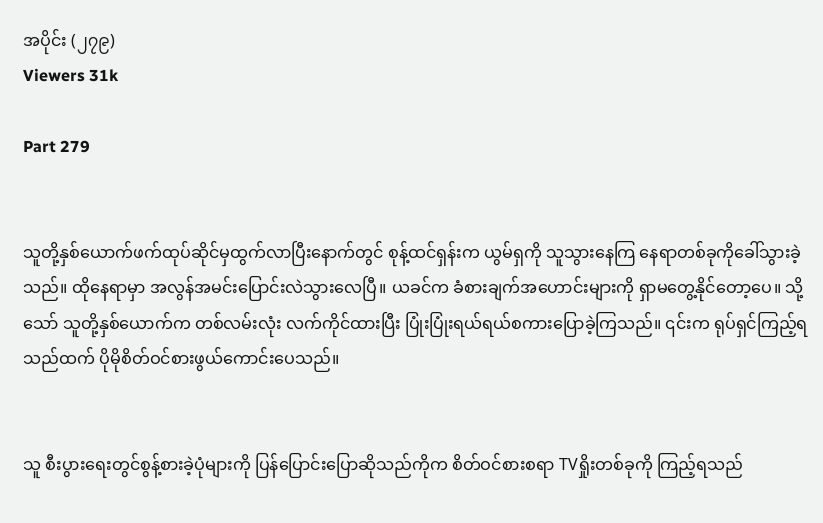အပိုင်း (၂၇၉)
Viewers 31k

Part 279


သူတို့နှစ်ယောက်ဖက်ထုပ်ဆိုင်မှထွက်လာပြီးနောက်တွင် စုန့်ထင်ရှန်းက ယွမ်ရှကို သူသွားနေကြ နေရာတစ်ခုကိုခေါ်သွားခဲ့သည်။ ထိုနေရာမှာ အလွန်အမင်းပြောင်းလဲသွားလေပြီ။ ယခင်က ခံစားချက်အဟောင်းများကို ရှာမတွေ့နိုင်တော့ပေ။ သို့သော် သူတို့နှစ်ယောက်က တစ်လမ်းလုံး လက်ကိုင်ထားပြီး ပြုံးပြုံးရယ်ရယ်စကားပြောခဲ့ကြသည်။ ၎င်းက ရုပ်ရှင်ကြည့်ရသည်ထက် ပိုမိုစိတ်ဝင်စားဖွယ်ကောင်းပေသည်။


သူ စီးပွားရေးတွင်စွန့်စားခဲ့ပုံများကို ပြန်ပြောင်းပြောဆိုသည်ကိုက စိတ်ဝင်စားစရာ TVရှိုးတစ်ခုကို ကြည့်ရသည်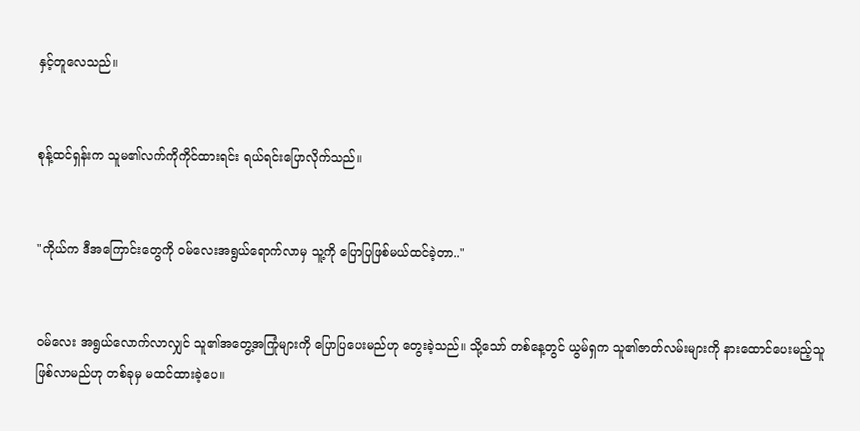နှင့်တူလေသည်။


စုန့်ထင်ရှန်းက သူမ၏လက်ကိုကိုင်ထားရင်း ရယ်ရင်းပြောလိုက်သည်။


"ကိုယ်က ဒီအကြောင်းတွေကို ဝမ်လေးအရွယ်ရောက်လာမှ သူ့ကို ပြောပြဖြစ်မယ်ထင်ခဲ့တာ.."


ဝမ်လေး အရွယ်လောက်လာလျှင် သူ၏အတွေ့အကြုံများကို ပြောပြပေးမည်ဟု တွေးခဲ့သည်။ သို့သော် တစ်နေ့တွင် ယွမ်ရှက သူ၏ဇာတ်လမ်းများကို နားထောင်ပေးမည့်သူ ဖြစ်လာမည်ဟု တစ်ခုမှ မထင်ထားခဲ့ပေ။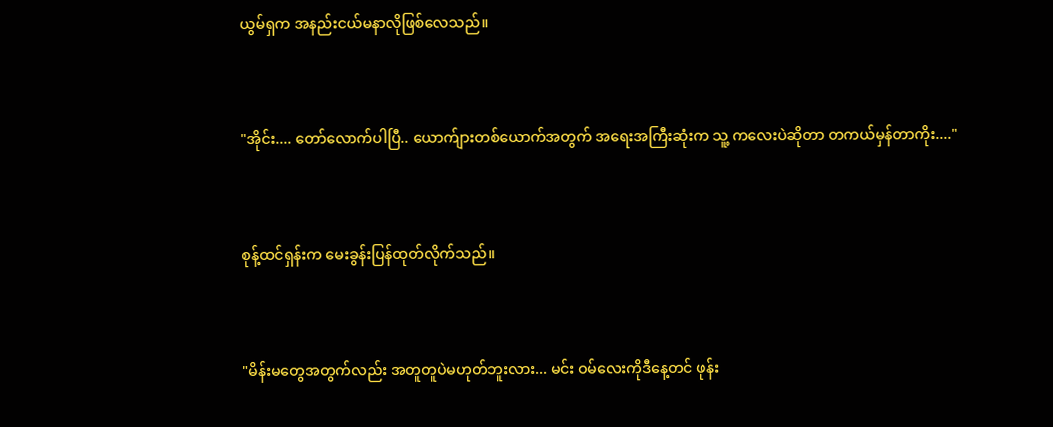ယွမ်ရှက အနည်းငယ်မနာလိုဖြစ်လေသည်။


"အိုင်း.... တော်လောက်ပါပြီ.. ယောက်ျားတစ်ယောက်အတွက် အရေးအကြီးဆုံးက သူ့ ကလေးပဲဆိုတာ တကယ်မှန်တာကိုး...."


စုန့်ထင်ရှန်းက မေးခွန်းပြန်ထုတ်လိုက်သည်။


"မိန်းမတွေအတွက်လည်း အတူတူပဲမဟုတ်ဘူးလား... မင်း ဝမ်လေးကိုဒီနေ့တင် ဖုန်း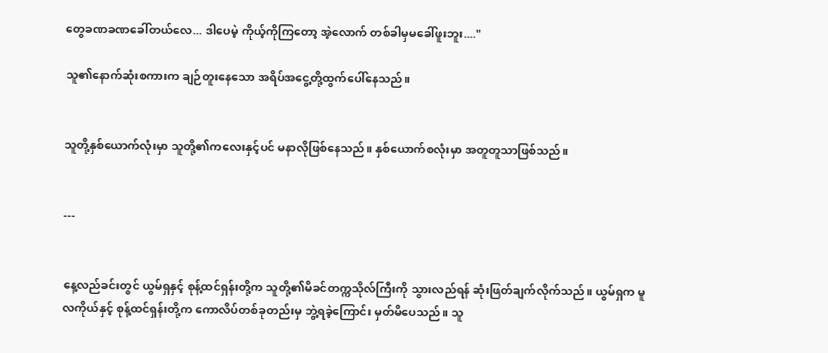တွေခဏခဏခေါ်တယ်လေ... ဒါပေမဲ့ ကိုယ့်ကိုကြတော့ အဲ့လောက် တစ်ခါမှမခေါ်ဖူးဘူး...."

သူ၏နောက်ဆုံးစကားက ချဉ်တူးနေသော အရိပ်အငွေ့တို့ထွက်ပေါ်နေသည်။


သူတို့နှစ်ယောက်လုံးမှာ သူတို့၏ကလေးနှင့်ပင် မနာလိုဖြစ်နေသည်။ နှစ်ယောက်စလုံးမှာ အတူတူသာဖြစ်သည်။


---


နေ့လည်ခင်းတွင် ယွမ်ရှနှင့် စုန့်ထင်ရှန်းတို့က သူတို့၏မိခင်တက္ကသိုလ်ကြီးကို သွားလည်ရန် ဆုံးဖြတ်ချက်လိုက်သည်။ ယွမ်ရှက မူလကိုယ်နှင့် စုန့်ထင်ရှန်းတို့က ကောလိပ်တစ်ခုတည်းမှ ဘွဲ့ရခဲ့ကြောင်း မှတ်မိပေသည်။ သူ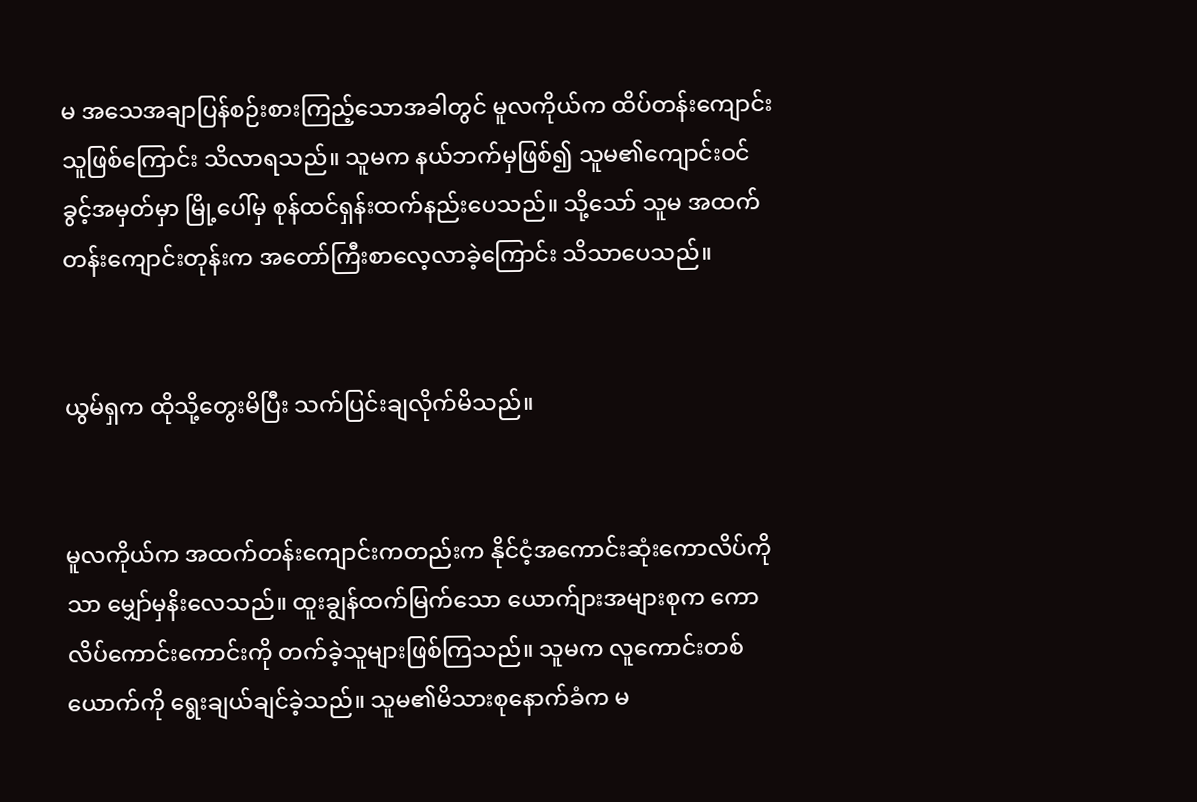မ အသေအချာပြန်စဉ်းစားကြည့်သောအခါတွင် မူလကိုယ်က ထိပ်တန်းကျောင်းသူဖြစ်ကြောင်း သိလာရသည်။ သူမက နယ်ဘက်မှဖြစ်၍ သူမ၏ကျောင်းဝင်ခွင့်အမှတ်မှာ မြို့ပေါ်မှ စုန်ထင်ရှန်းထက်နည်းပေသည်။ သို့သော် သူမ အထက်တန်းကျောင်းတုန်းက အတော်ကြီးစာလေ့လာခဲ့ကြောင်း သိသာပေသည်။


ယွမ်ရှက ထိုသို့တွေးမိပြီး သက်ပြင်းချလိုက်မိသည်။


မူလကိုယ်က အထက်တန်းကျောင်းကတည်းက နိုင်ငံ့အကောင်းဆုံးကောလိပ်ကိုသာ မျှော်မှနိးလေသည်။ ထူးချွန်ထက်မြက်သော ယောက်ျားအများစုက ကောလိပ်ကောင်းကောင်းကို တက်ခဲ့သူများဖြစ်ကြသည်။ သူမက လူကောင်းတစ်ယောက်ကို ရွေးချယ်ချင်ခဲ့သည်။ သူမ၏မိသားစုနောက်ခံက မ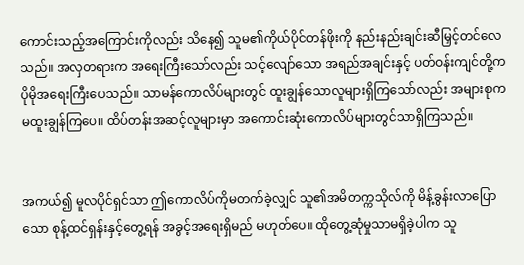ကောင်းသည့်အကြောင်းကိုလည်း သိနေ၍ သူမ၏ကိုယ်ပိုင်တန်ဖိုးကို နည်းနည်းချင်းဆီမြှင့်တင်လေသည်။ အလှတရားက အရေးကြီးသော်လည်း သင့်လျော်သော အရည်အချင်းနှင့် ပတ်ဝန်းကျင်တို့က ပိုမိုအရေးကြီးပေသည်။ သာမန်ကောလိပ်များတွင် ထူးချွန်သောလူများရှိကြသော်လည်း အများစုက မထူးချွန်ကြပေ။ ထိပ်တန်းအဆင့်လူများမှာ အကောင်းဆုံးကောလိပ်များတွင်သာရှိကြသည်။


အကယ်၍ မူလပိုင်ရှင်သာ ဤကောလိပ်ကိုမတက်ခဲ့လျှင် သူ၏အမိတက္ကသိုလ်ကို မိန့်ခွန်းလာပြောသော စုန့်ထင်ရှန်းနှင့်တွေ့ရန် အခွင့်အရေးရှိမည် မဟုတ်ပေ။ ထိုတွေ့ဆုံမှုသာမရှိခဲ့ပါက သူ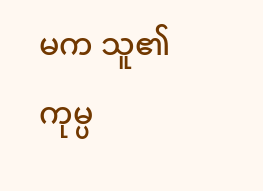မက သူ၏ကုမ္ပ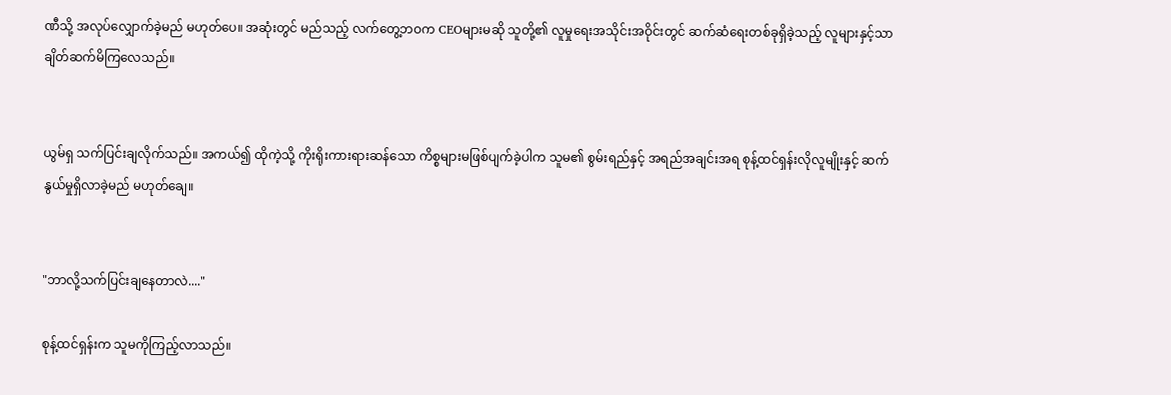ဏီသို့ အလုပ်လျှောက်ခဲ့မည် မဟုတ်ပေ။ အဆုံးတွင် မည်သည့် လက်တွေ့ဘဝက CEOများမဆို သူတို့၏ လူမှုရေးအသိုင်းအဝိုင်းတွင် ဆက်ဆံရေးတစ်ခုရှိခဲ့သည့် လူများနှင့်သာ ချိတ်ဆက်မိကြလေသည်။


ယွမ်ရှ သက်ပြင်းချလိုက်သည်။ အကယ်၍ ထိုကဲ့သို့ ကိုးရိုးကားရားဆန်သော ကိစ္စများမဖြစ်ပျက်ခဲ့ပါက သူမ၏ စွမ်းရည်နှင့် အရည်အချင်းအရ စုန့်ထင်ရှန်းလိုလူမျိုးနှင့် ဆက်နွယ်မှုရှိလာခဲ့မည် မဟုတ်ချေ။


"ဘာလို့သက်ပြင်းချနေတာလဲ...."

စုန့်ထင်ရှန်းက သူမကိုကြည့်လာသည်။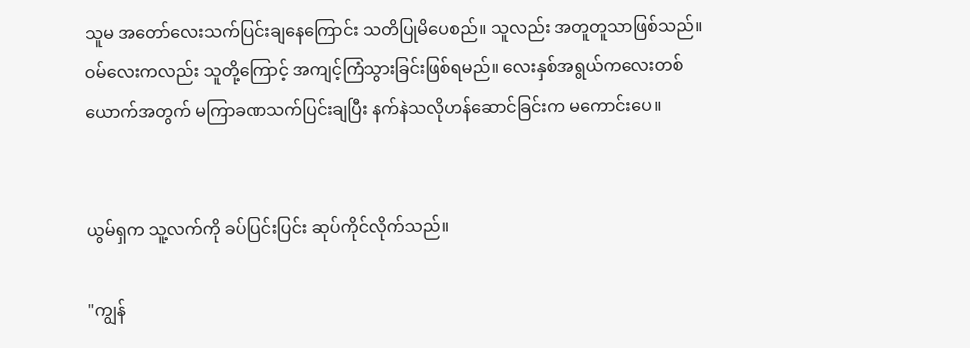သူမ အတော်လေးသက်ပြင်းချနေကြောင်း သတိပြုမိပေစည်။ သူလည်း အတူတူသာဖြစ်သည်။ ဝမ်လေးကလည်း သူတို့ကြောင့် အကျင့်ကြံသွားခြင်းဖြစ်ရမည်။ လေးနှစ်အရွယ်ကလေးတစ်ယောက်အတွက် မကြာခဏသက်ပြင်းချပြီး နက်နဲသလိုဟန်ဆောင်ခြင်းက မကောင်းပေ။


ယွမ်ရှက သူ့လက်ကို ခပ်ပြင်းပြင်း ဆုပ်ကိုင်လိုက်သည်။

"ကျွန်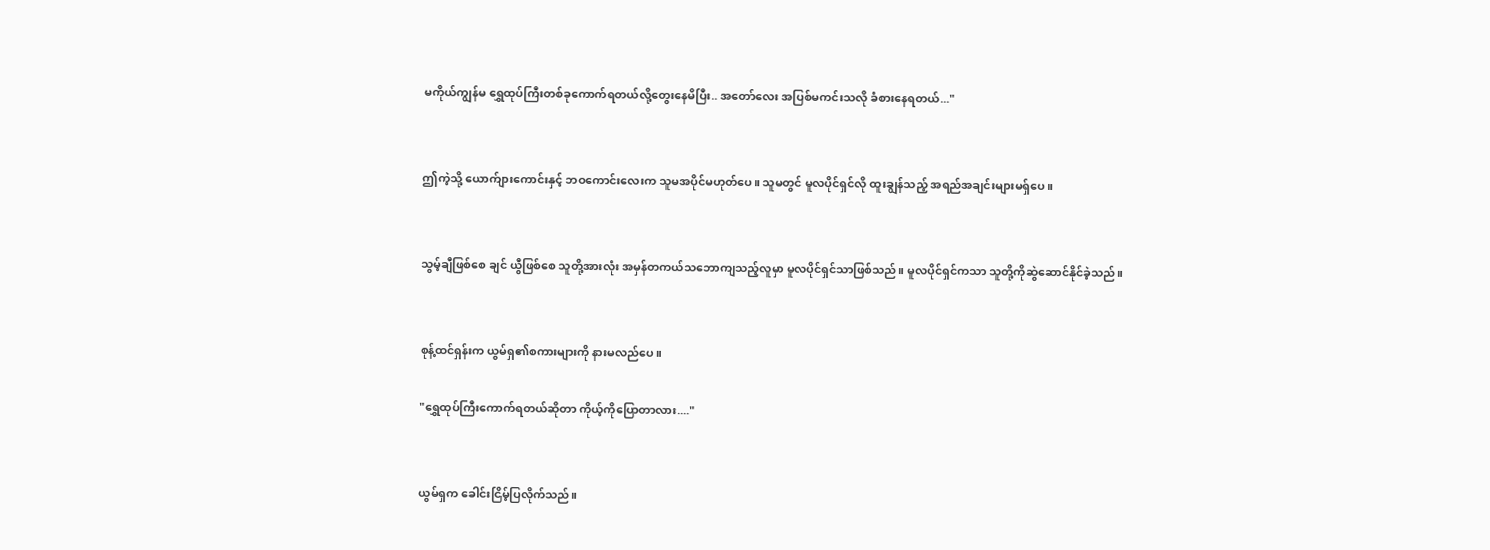မကိုယ်ကျွန်မ ရွှေထုပ်ကြီးတစ်ခုကောက်ရတယ်လို့တွေးနေမိပြီး.. အတော်လေး အပြစ်မကင်းသလို ခံစားနေရတယ်..."


ဤကဲ့သို့ ယောက်ျားကောင်းနှင့် ဘဝကောင်းလေးက သူမအပိုင်မဟုတ်ပေ။ သူမတွင် မူလပိုင်ရှင်လို ထူးချွန်သည့် အရည်အချင်းများမရှ်ပေ။


သွမ့်ချီဖြစ်စေ ချင် ယွီဖြစ်စေ သူတို့အားလုံး အမှန်တကယ်သဘောကျသည့်လူမှာ မူလပိုင်ရှင်သာဖြစ်သည်။ မူလပိုင်ရှင်ကသာ သူတို့ကိုဆွဲဆောင်နိုင်ခဲ့သည်။


စုန့်ထင်ရှန်းက ယွမ်ရှ၏စကားများကို နားမလည်ပေ။

"ရွှေထုပ်ကြီးကောက်ရတယ်ဆိုတာ ကိုယ့်ကိုပြောတာလား...."


ယွမ်ရှက ခေါင်းငြိမ့်ပြလိုက်သည်။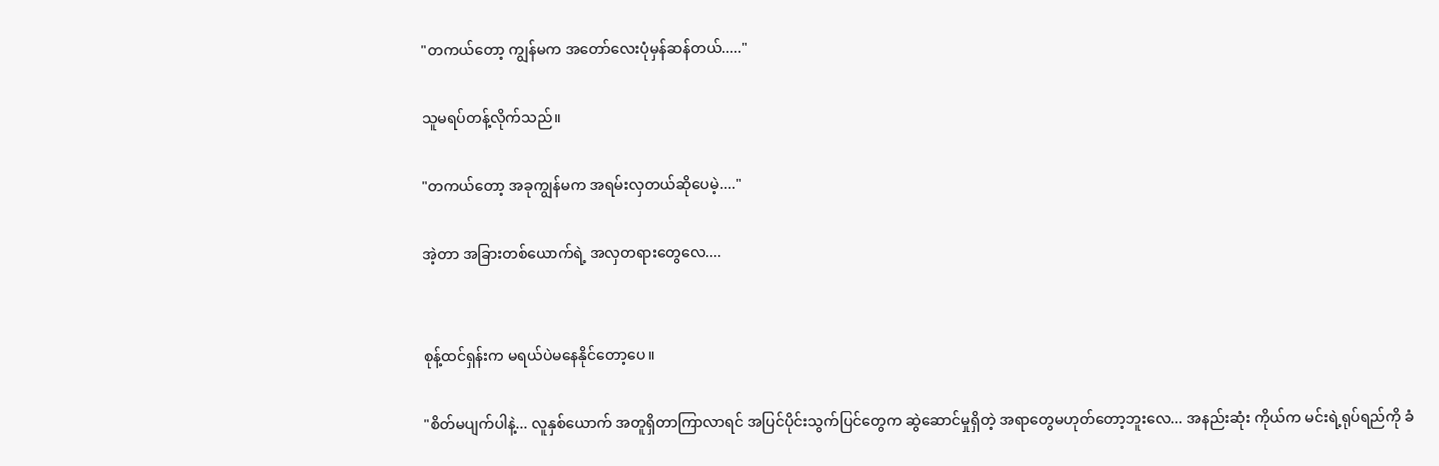"တကယ်တော့ ကျွန်မက အတော်လေးပုံမှန်ဆန်တယ်....."

သူမရပ်တန့်လိုက်သည်။

"တကယ်တော့ အခုကျွန်မက အရမ်းလှတယ်ဆိုပေမဲ့...."

အဲ့တာ အခြားတစ်ယောက်ရဲ့ အလှတရားတွေလေ....


စုန့်ထင်ရှန်းက မရယ်ပဲမနေနိုင်တော့ပေ။

"စိတ်မပျက်ပါနဲ့... လူနှစ်ယောက် အတူရှိတာကြာလာရင် အပြင်ပိုင်းသွက်ပြင်တွေက ဆွဲဆောင်မှုရှိတဲ့ အရာတွေမဟုတ်တော့ဘူးလေ... အနည်းဆုံး ကိုယ်က မင်းရဲ့ရုပ်ရည်ကို ခံ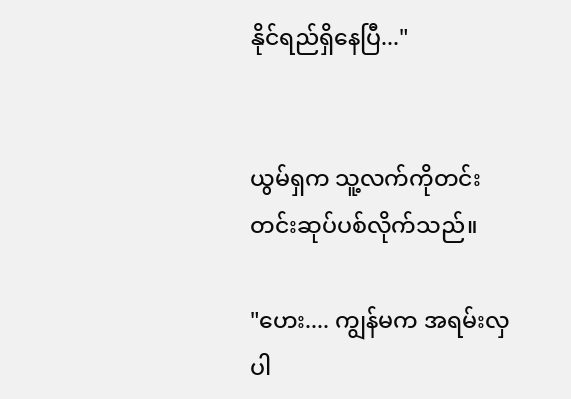နိုင်ရည်ရှိနေပြီ..."


ယွမ်ရှက သူ့လက်ကိုတင်းတင်းဆုပ်ပစ်လိုက်သည်။

"ဟေး.... ကျွန်မက အရမ်းလှပါ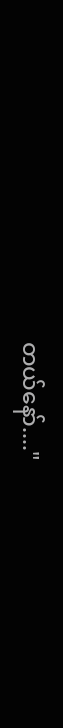တယ်နော်...."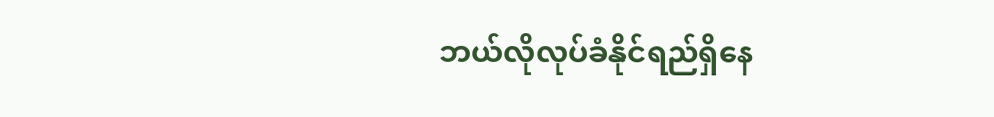ဘယ်လိုလုပ်ခံနိုင်ရည်ရှိနေ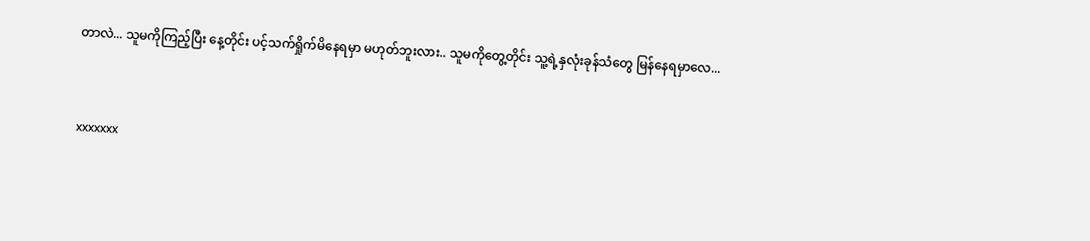တာလဲ... သူမကိုကြည့်ပြီး နေ့တိုင်း ပင့်သက်ရှိုက်မိနေရမှာ မဟုတ်ဘူးလား.. သူမကိုတွေ့တိုင်း သူ့ရဲ့နှလုံးခုန်သံတွေ မြန်နေရမှာလေ...


xxxxxxx